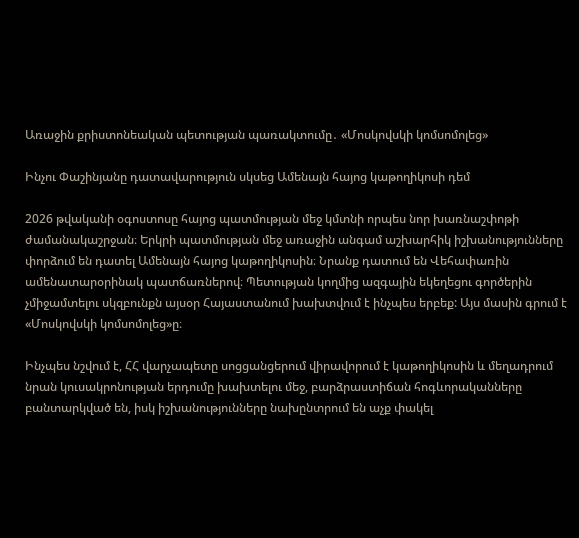Առաջին քրիստոնեական պետության պառակտումը․ «Մոսկովսկի կոմսոմոլեց»

Ինչու Փաշինյանը դատավարություն սկսեց Ամենայն հայոց կաթողիկոսի դեմ

2026 թվականի օգոստոսը հայոց պատմության մեջ կմտնի որպես նոր խառնաշփոթի ժամանակաշրջան։ Երկրի պատմության մեջ առաջին անգամ աշխարհիկ իշխանությունները փորձում են դատել Ամենայն հայոց կաթողիկոսին։ Նրանք դատում են Վեհափառին ամենատարօրինակ պատճառներով։ Պետության կողմից ազգային եկեղեցու գործերին չմիջամտելու սկզբունքն այսօր Հայաստանում խախտվում է ինչպես երբեք: Այս մասին գրում է «Մոսկովսկի կոմսոմոլեց»ը։

Ինչպես նշվում է, ՀՀ վարչապետը սոցցանցերում վիրավորում է կաթողիկոսին և մեղադրում նրան կուսակրոնության երդումը խախտելու մեջ, բարձրաստիճան հոգևորականները բանտարկված են, իսկ իշխանությունները նախընտրում են աչք փակել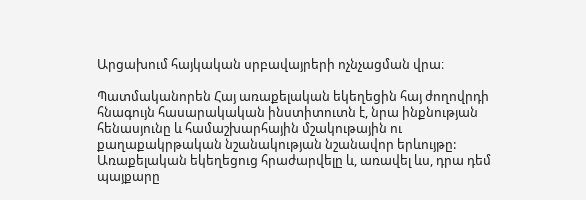Արցախում հայկական սրբավայրերի ոչնչացման վրա։

Պատմականորեն Հայ առաքելական եկեղեցին հայ ժողովրդի հնագույն հասարակական ինստիտուտն է, նրա ինքնության հենասյունը և համաշխարհային մշակութային ու քաղաքակրթական նշանակության նշանավոր երևույթը: Առաքելական եկեղեցուց հրաժարվելը և, առավել ևս, դրա դեմ պայքարը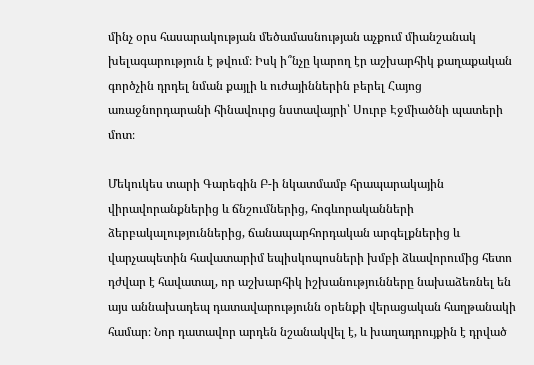մինչ օրս հասարակության մեծամասնության աչքում միանշանակ խելագարություն է թվում։ Իսկ ի՞նչը կարող էր աշխարհիկ քաղաքական գործչին դրդել նման քայլի և ուժայիններին բերել Հայոց առաջնորդարանի հինավուրց նստավայրի՝ Սուրբ Էջմիածնի պատերի մոտ։

Մեկուկես տարի Գարեգին Բ-ի նկատմամբ հրապարակային վիրավորանքներից և ճնշումներից, հոգևորականների ձերբակալություններից, ճանապարհորդական արգելքներից և վարչապետին հավատարիմ եպիսկոպոսների խմբի ձևավորումից հետո դժվար է հավատալ, որ աշխարհիկ իշխանությունները նախաձեռնել են այս աննախադեպ դատավարությունն օրենքի վերացական հաղթանակի համար։ Նոր դատավոր արդեն նշանակվել է, և խաղադրույքին է դրված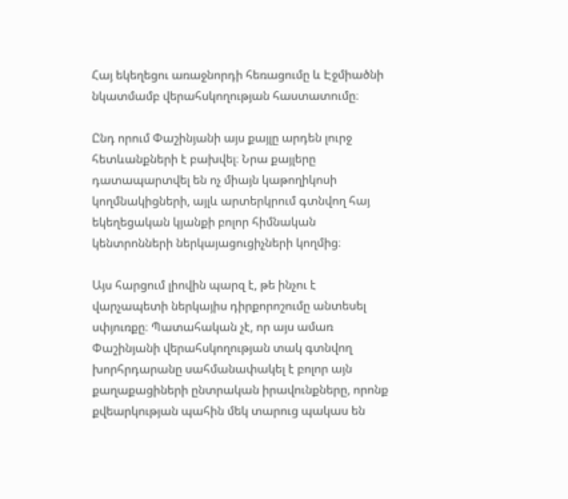Հայ եկեղեցու առաջնորդի հեռացումը և Էջմիածնի նկատմամբ վերահսկողության հաստատումը։

Ընդ որում Փաշինյանի այս քայլը արդեն լուրջ հետևանքների է բախվել։ Նրա քայլերը դատապարտվել են ոչ միայն կաթողիկոսի կողմնակիցների, այլև արտերկրում գտնվող հայ եկեղեցական կյանքի բոլոր հիմնական կենտրոնների ներկայացուցիչների կողմից։

Այս հարցում լիովին պարզ է, թե ինչու է վարչապետի ներկայիս դիրքորոշումը անտեսել սփյուռքը։ Պատահական չէ, որ այս ամառ Փաշինյանի վերահսկողության տակ գտնվող խորհրդարանը սահմանափակել է բոլոր այն քաղաքացիների ընտրական իրավունքները, որոնք քվեարկության պահին մեկ տարուց պակաս են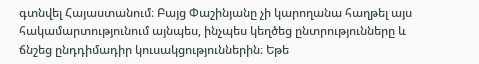գտնվել Հայաստանում։ Բայց Փաշինյանը չի կարողանա հաղթել այս հակամարտությունում այնպես, ինչպես կեղծեց ընտրությունները և ճնշեց ընդդիմադիր կուսակցություններին։ Եթե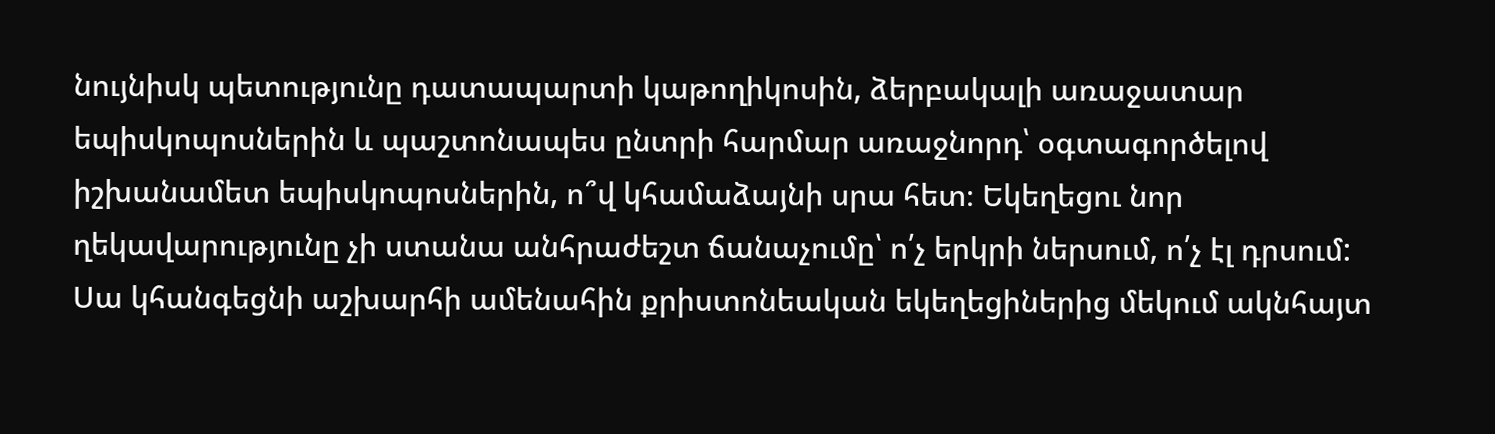նույնիսկ պետությունը դատապարտի կաթողիկոսին, ձերբակալի առաջատար եպիսկոպոսներին և պաշտոնապես ընտրի հարմար առաջնորդ՝ օգտագործելով իշխանամետ եպիսկոպոսներին, ո՞վ կհամաձայնի սրա հետ։ Եկեղեցու նոր ղեկավարությունը չի ստանա անհրաժեշտ ճանաչումը՝ ո՛չ երկրի ներսում, ո՛չ էլ դրսում: Սա կհանգեցնի աշխարհի ամենահին քրիստոնեական եկեղեցիներից մեկում ակնհայտ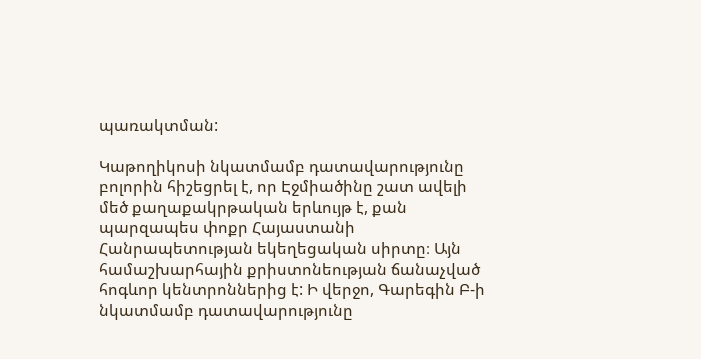պառակտման:

Կաթողիկոսի նկատմամբ դատավարությունը բոլորին հիշեցրել է, որ Էջմիածինը շատ ավելի մեծ քաղաքակրթական երևույթ է, քան պարզապես փոքր Հայաստանի Հանրապետության եկեղեցական սիրտը։ Այն համաշխարհային քրիստոնեության ճանաչված հոգևոր կենտրոններից է: Ի վերջո, Գարեգին Բ-ի նկատմամբ դատավարությունը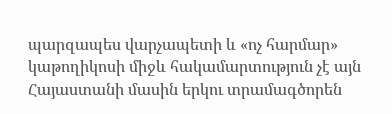պարզապես վարչապետի և «ոչ հարմար» կաթողիկոսի միջև հակամարտություն չէ այն Հայաստանի մասին երկու տրամագծորեն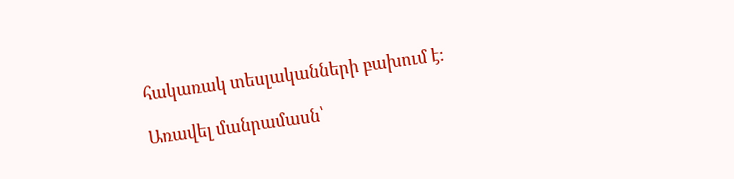հակառակ տեսլականների բախում է:

Առավել մանրամասն՝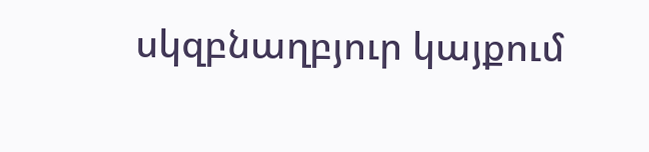սկզբնաղբյուր կայքում